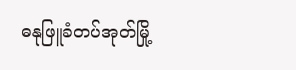ဓနုဖြူခံတပ်အုတ်မြို့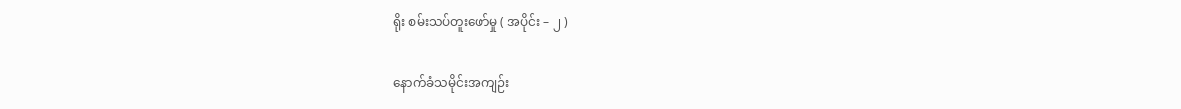ရိုး စမ်းသပ်တူးဖော်မှု ( အပိုင်း – ၂ )

နောက်ခံသမိုင်းအကျဉ်း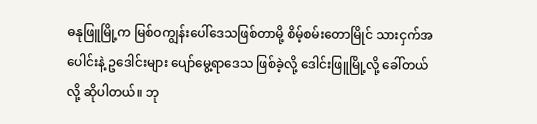ဓနုဖြူမြို့က မြစ်ဝကျွန်းပေါ်ဒေသဖြစ်တာမို့ စိမ့်စမ်းတောမြိုင် သားငှက်အပေါင်းနဲ့ ဥဒေါင်းများ ပျော်မွေ့ရာဒေသ ဖြစ်ခဲ့လို့ ဒေါင်းဖြူမြို့လို့ ခေါ်တယ်လို့ ဆိုပါတယ်။ ဘု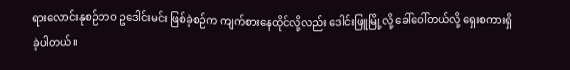ရားလောင်းနုစဉ်ဘဝ ဥဒေါင်းမင်း ဖြစ်ခဲ့စဉ်က ကျက်စားနေထိုင်လို့လည်း ဒေါင်းဖြူမြို့လို့ ခေါ်ဝေါ်တယ်လို့ ရှေးစကားရှိခဲ့ပါတယ်။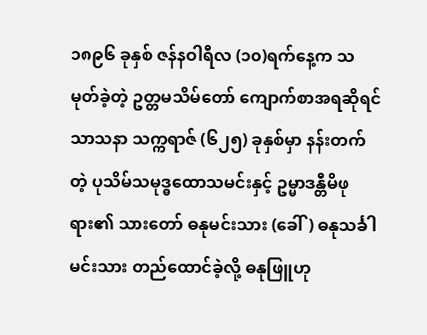၁၈၉၆ ခုနှစ် ဇန်နဝါရီလ (၁၀)ရက်နေ့က သမုတ်ခဲ့တဲ့ ဥတ္တမသိမ်တော် ကျောက်စာအရဆိုရင် သာသနာ သက္ကရာဇ် (၆၂၅) ခုနှစ်မှာ နန်းတက်တဲ့ ပုသိမ်သမုဒ္ဓထောသမင်းနှင့် ဥမ္မာဒန္တီမိဖုရား၏ သားတော် ဓနုမင်းသား (ခေါ်) ဓနုသင်္ခါမင်းသား တည်ထောင်ခဲ့လို့ ဓနုဖြူဟု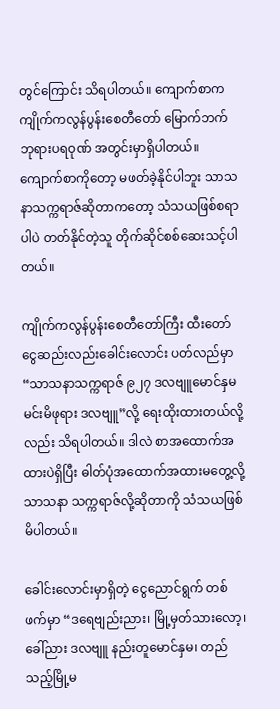တွင်ကြောင်း သိရပါတယ်။ ကျောက်စာက ကျိုက်ကလွန်ပွန်းစေတီတော် မြောက်ဘက် ဘုရားပရဝုဏ် အတွင်းမှာရှိပါတယ်။ ကျောက်စာကိုတော့ မဖတ်ခဲ့နိုင်ပါဘူး သာသနာသက္ကရာဇ်ဆိုတာကတော့ သံသယဖြစ်စရာပါပဲ တတ်နိုင်တဲ့သူ တိုက်ဆိုင်စစ်ဆေးသင့်ပါတယ်။

ကျိုက်ကလွန်ပွန်းစေတီတော်ကြီး ထီးတော် ငွေဆည်းလည်းခေါင်းလောင်း ပတ်လည်မှာ “သာသနာသက္ကရာဇ် ၉၂၇ ဒလဗျူမောင်နှမ မင်းမိဖုရား ဒလဗျူ”လို့ ရေးထိုးထားတယ်လို့လည်း သိရပါတယ်။ ဒါလဲ စာအထောက်အထားပဲရှိပြီး ဓါတ်ပုံအထောက်အထားမတွေ့လို့ သာသနာ သက္ကရာဇ်လို့ဆိုတာကို သံသယဖြစ်မိပါတယ်။

ခေါင်းလောင်းမှာရှိတဲ့ ငွေညောင်ရွက် တစ်ဖက်မှာ “ဒရေဗျည်းညား၊ မြို့မှတ်သားလော့၊ ခေါ်ညား ဒလဗျူ နည်းတူမောင်နှမ၊ တည်သည့်မြို့မ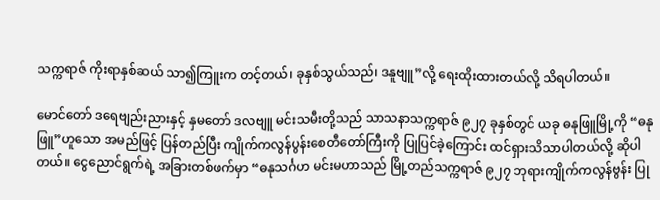သက္ကရာဇ် ကိုးရာနှစ်ဆယ် သာ၍ကြူးက တင့်တယ်၊ ခုနှစ်သွယ်သည်၊ ဒနူဗျူ”လို့ ရေးထိုးထားတယ်လို့ သိရပါတယ်။

မောင်တော် ဒရေဗျည်းညားနှင့် နှမတော် ဒလဗျူ မင်းသမီးတို့သည် သာသနာသက္ကရာဇ် ၉၂၇ ခုနှစ်တွင် ယခု ဓနုဖြူမြို့ကို “ဓနုဖြူ”ဟူသော အမည်ဖြင့် ပြန်တည်ပြီး ကျိုက်ကလွန်ပွန်းစေတီတော်ကြီးကို ပြုပြင်ခဲ့ကြောင်း ထင်ရှားသိသာပါတယ်လို့ ဆိုပါတယ်။ ငွေညောင်ရွက်ရဲ့ အခြားတစ်ဖက်မှာ “ဓနုသင်္ဂဟ မင်းမဟာသည် မြို့တည်သက္ကရာဇ် ၉၂၇ ဘုရားကျိုက်ကလွန်ဗွန်း ပြု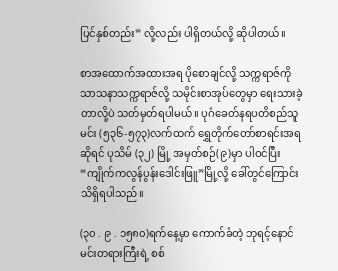ပြင်နှစ်တည်း” လို့လည်း ပါရှိတယ်လို့ ဆိုပါတယ်။

စာအထောက်အထားအရ ပိုစောချင်လို့ သက္ကရာဇ်ကို သာသနာသက္ကရာဇ်လို့ သမိုင်းစာအုပ်တွေမှာ ရေးသားခဲ့တာလို့ပဲ သတ်မှတ်ရပါမယ်။ ပုဂံခေတ်နရပတိစည်သူမင်း (၅၃၆-၅၇၃)လက်ထက် ရွှေတိုက်တော်စာရင်းအရဆိုရင် ပုသိမ် (၃၂) မြို့ အမှတ်စဉ်(၉)မှာ ပါဝင်ပြီး “ကျိုက်ကလွန်ပွန်းဒေါင်းဖြူ”မြို့လို့ ခေါ်တွင်ကြောင်း သိရှိရပါသည်။

(၃၀ . ၉ . ၁၅၈၀)ရက်နေ့မှာ ကောက်ခံတဲ့ ဘုရင့်နောင်မင်းတရားကြီးရဲ့ စစ်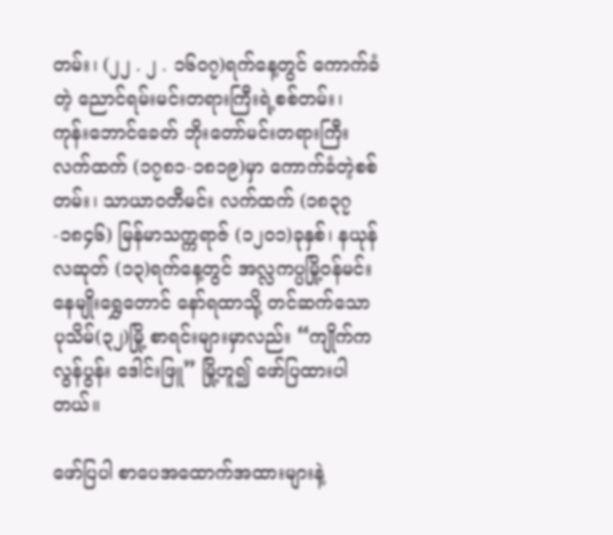တမ်း၊ (၂၂ . ၂ . ၁၆၀၇)ရက်နေ့တွင် ကောက်ခံတဲ့ ညောင်ရမ်းမင်းတရားကြီးရဲ့စစ်တမ်း၊ ကုန်းဘောင်ခေတ် ဘိုးတော်မင်းတရားကြီး လက်ထက် (၁၇၈၁-၁၈၁၉)မှာ ကောက်ခံတဲ့စစ်တမ်း၊ သာယာဝတီမင်း လက်ထက် (၁၈၃၇-၁၈၄၆) မြန်မာသက္ကရာဇ် (၁၂၀၁)ခုနှစ်၊ နယုန်လဆုတ် (၁၃)ရက်နေ့တွင် အလ္လကပ္ပမြို့ဝန်မင်း နေမျိုးရွှေတောင် နော်ရထာသို့ တင်ဆက်သော ပုသိမ်(၃၂)မြို့ စာရင်းများမှာလည်း “ကျိုက်ကလွန်ပွန်း ဒေါင်းဖြူ” မြို့ဟူ၍ ဖော်ပြထားပါတယ်။

ဖော်ပြပါ စာပေအထောက်အထားများနဲ့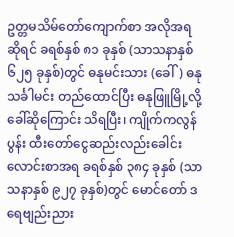ဥတ္တမသိမ်တော်ကျောက်စာ အလိုအရဆိုရင် ခရစ်နှစ် ၈၁ ခုနှစ် (သာသနာနှစ် ၆၂၅ ခုနှစ်)တွင် ဓနုမင်းသား (ခေါ်) ဓနုသင်္ခါမင်း တည်ထောင်ပြီး ဓနုဖြူမြို့လို့ ခေါ်ဆိုကြောင်း သိရပြီး၊ ကျိုက်ကလွန်ပွန်း ထီးတော်ငွေဆည်းလည်းခေါင်းလောင်းစာအရ ခရစ်နှစ် ၃၈၄ ခုနှစ် (သာသနာနှစ် ၉၂၇ ခုနှစ်)တွင် မောင်တော် ဒရေဗျည်းညား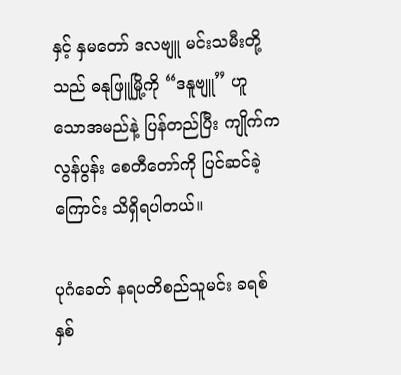နှင့် နှမတော် ဒလဗျူ မင်းသမီးတို့သည် ဓနုဖြူမြို့ကို “ဒနူဗျူ” ဟူသောအမည်နဲ့ ပြန်တည်ပြီး ကျိုက်ကလွန်ပွန်း စေတီတော်ကို ပြင်ဆင်ခဲ့ ကြောင်း သိရှိရပါတယ်။

ပုဂံခေတ် နရပတိစည်သူမင်း ခရစ်နှစ်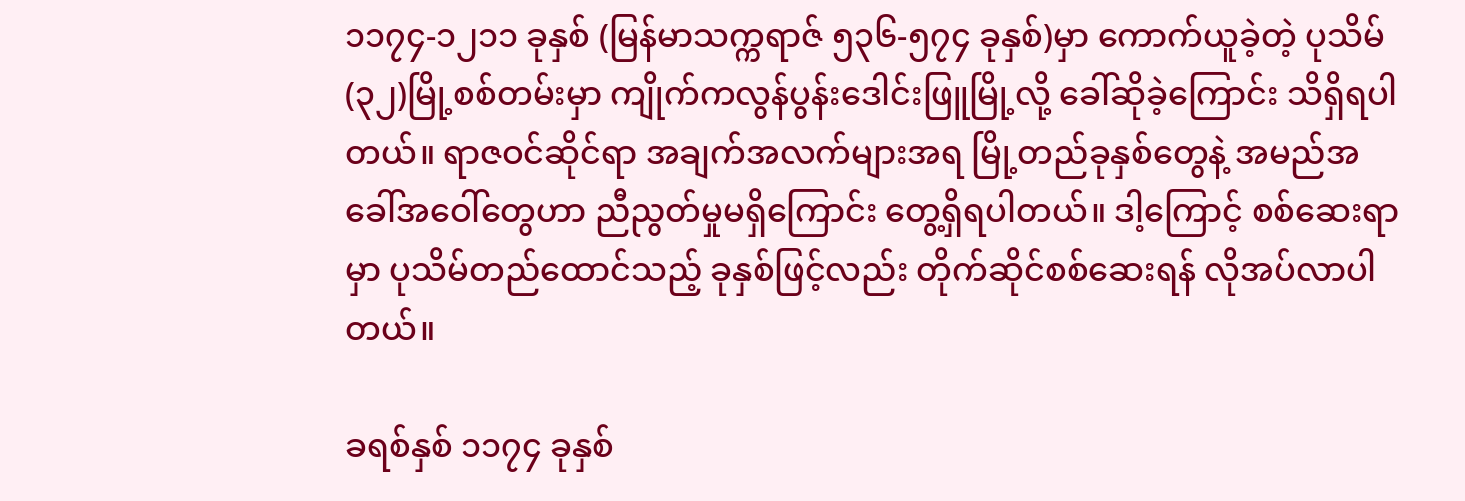၁၁၇၄-၁၂၁၁ ခုနှစ် (မြန်မာသက္ကရာဇ် ၅၃၆-၅၇၄ ခုနှစ်)မှာ ကောက်ယူခဲ့တဲ့ ပုသိမ်(၃၂)မြို့စစ်တမ်းမှာ ကျိုက်ကလွန်ပွန်းဒေါင်းဖြူမြို့လို့ ခေါ်ဆိုခဲ့ကြောင်း သိရှိရပါတယ်။ ရာဇဝင်ဆိုင်ရာ အချက်အလက်များအရ မြို့တည်ခုနှစ်တွေနဲ့ အမည်အခေါ်အဝေါ်တွေဟာ ညီညွတ်မှုမရှိကြောင်း တွေ့ရှိရပါတယ်။ ဒါ့ကြောင့် စစ်ဆေးရာမှာ ပုသိမ်တည်ထောင်သည့် ခုနှစ်ဖြင့်လည်း တိုက်ဆိုင်စစ်ဆေးရန် လိုအပ်လာပါတယ်။

ခရစ်နှစ် ၁၁၇၄ ခုနှစ်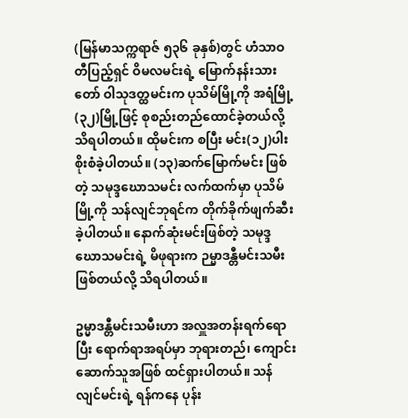(မြန်မာသက္ကရာဇ် ၅၃၆ ခုနှစ်)တွင် ဟံသာဝတီပြည့်ရှင် ဝိမလမင်းရဲ့ မြောက်နန်းသားတော် ဝါသုဒတ္ထမင်းက ပုသိမ်မြို့ကို အရံမြို့ (၃၂)မြို့ဖြင့် စုစည်းတည်ထောင်ခဲ့တယ်လို့ သိရပါတယ်။ ထိုမင်းက စပြီး မင်း(၁၂)ပါး စိုးစံခဲ့ပါတယ်။ (၁၃)ဆက်မြောက်မင်း ဖြစ်တဲ့ သမုဒ္ဒဃောသမင်း လက်ထက်မှာ ပုသိမ်မြို့ကို သန်လျင်ဘုရင်က တိုက်ခိုက်ဖျက်ဆီးခဲ့ပါတယ်။ နောက်ဆုံးမင်းဖြစ်တဲ့ သမုဒ္ဒဃောသမင်းရဲ့ မိဖုရားက ဉမ္မာဒန္တီမင်းသမီး ဖြစ်တယ်လို့ သိရပါတယ်။

ဥမ္မာဒန္တီမင်းသမီးဟာ အလှူအတန်းရက်ရောပြီး ရောက်ရာအရပ်မှာ ဘုရားတည်၊ ကျောင်းဆောက်သူအဖြစ် ထင်ရှားပါတယ်။ သန်လျင်မင်းရဲ့ ရန်ကနေ ပုန်း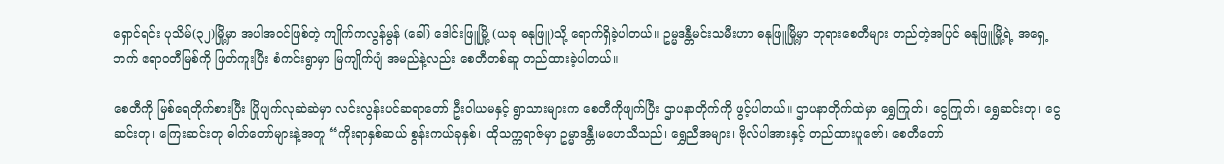ရှောင်ရင်း ပုသိမ်(၃၂)မြို့မှာ အပါအဝင်ဖြစ်တဲ့ ကျိုက်ကလွန်မွန် (ခေါ်) ဒေါင်းဖြူမြို့ (ယခု ဓနုဖြူ)သို့ ရောက်ရှိခဲ့ပါတယ်။ ဥမ္မဒန္တီမင်းသမီးဟာ ဓနုဖြူမြို့မှာ ဘုရားစေတီများ တည်တဲ့အပြင် ဓနုဖြူမြို့ရဲ့ အရှေ့ဘက် ဧရာဝတီမြစ်ကို ဖြတ်ကူးပြီး စံကင်းရွာမှာ မြကျိုက်ပျံ အမည်နဲ့လည်း စေတီတစ်ဆူ တည်ထားခဲ့ပါတယ်။

စေတီကို မြစ်ရေတိုက်စားပြီး ပြိုပျက်လုဆဲဆဲမှာ လင်းလွန်းပင်ဆရာတော် ဦးဝါယမနှင့် ရွာသားများက စေတီကိုဖျက်ပြီး ဌာပနာတိုက်ကို ဖွင့်ပါတယ်။ ဌာပနာတိုက်ထဲမှာ ရွှေကြုတ်၊ ငွေကြုတ်၊ ရွှေဆင်းတု၊ ငွေဆင်းတု၊ ကြေးဆင်းတု ဓါတ်တော်များနဲ့အတူ “ကိုးရာနှစ်ဆယ် စွန်းကယ်ခုနှစ်၊ ထိုသက္ကရာဇ်မှာ ဥမ္မာဒန္တီ၊မဟေသီသည်၊ ရွှေညီအများ၊ ဗိုလ်ပါအားနှင့် တည်ထားပူဇော်၊ စေတီတော်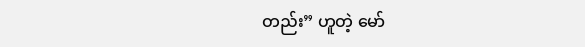တည်း” ဟူတဲ့ မော်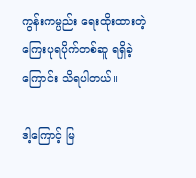ကွန်းကမ္ပည်း ရေးထိုးထားတဲ့ ကြေးပုရပိုက်တစ်ဆူ ရရှိခဲ့ကြောင်း သိရပါတယ်။

ဒါ့ကြောင့် မြ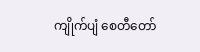ကျိုက်ပျံ စေတီတော်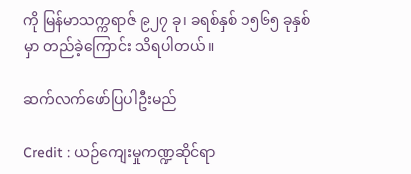ကို မြန်မာသက္ကရာဇ် ၉၂၇ ခု၊ ခရစ်နှစ် ၁၅၆၅ ခုနှစ်မှာ တည်ခဲ့ကြောင်း သိရပါတယ်။

ဆက်လက်ဖော်ပြပါဦးမည်

Credit : ယဉ်ကျေးမှုကဏ္ဍဆိုင်ရာ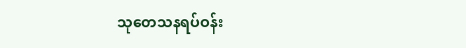သုတေသနရပ်ဝန်း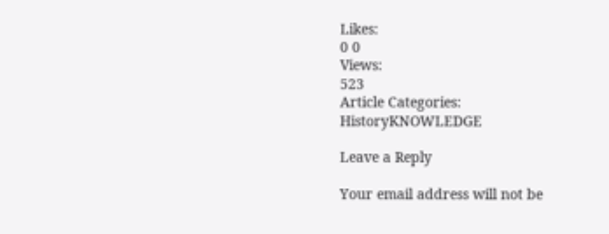Likes:
0 0
Views:
523
Article Categories:
HistoryKNOWLEDGE

Leave a Reply

Your email address will not be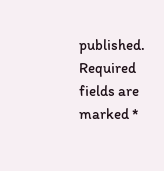published. Required fields are marked *